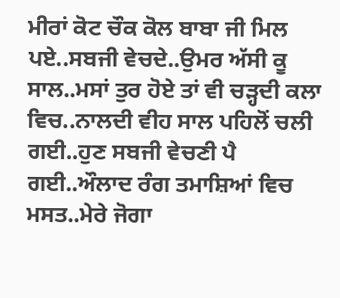ਮੀਰਾਂ ਕੋਟ ਚੌਕ ਕੋਲ ਬਾਬਾ ਜੀ ਮਿਲ ਪਏ..ਸਬਜੀ ਵੇਚਦੇ..ਉਮਰ ਅੱਸੀ ਕੂ ਸਾਲ..ਮਸਾਂ ਤੁਰ ਹੋਏ ਤਾਂ ਵੀ ਚੜ੍ਹਦੀ ਕਲਾ ਵਿਚ..ਨਾਲਦੀ ਵੀਹ ਸਾਲ ਪਹਿਲੋਂ ਚਲੀ ਗਈ..ਹੁਣ ਸਬਜੀ ਵੇਚਣੀ ਪੈ ਗਈ..ਔਲਾਦ ਰੰਗ ਤਮਾਸ਼ਿਆਂ ਵਿਚ ਮਸਤ..ਮੇਰੇ ਜੋਗਾ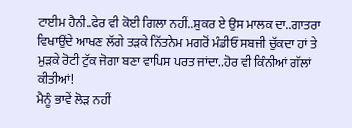ਟਾਈਮ ਹੈਨੀ..ਫੇਰ ਵੀ ਕੋਈ ਗਿਲਾ ਨਹੀਂ..ਸ਼ੁਕਰ ਏ ਉਸ ਮਾਲਕ ਦਾ..ਗਾਤਰਾ ਵਿਖਾਉਂਦੇ ਆਖਣ ਲੱਗੇ ਤੜਕੇ ਨਿੱਤਨੇਮ ਮਗਰੋਂ ਮੰਡੀਓਂ ਸਬਜੀ ਚੁੱਕਦਾ ਹਾਂ ਤੇ ਮੁੜਕੇ ਰੋਟੀ ਟੁੱਕ ਜੋਗਾ ਬਣਾ ਵਾਪਿਸ ਪਰਤ ਜਾਂਦਾ..ਹੋਰ ਵੀ ਕਿੰਨੀਆਂ ਗੱਲਾਂ ਕੀਤੀਆਂ!
ਮੈਨੂੰ ਭਾਵੇਂ ਲੋੜ ਨਹੀਂ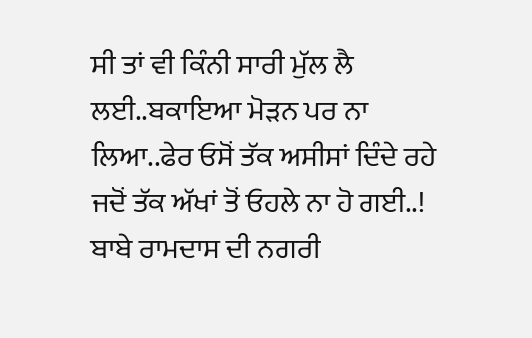ਸੀ ਤਾਂ ਵੀ ਕਿੰਨੀ ਸਾਰੀ ਮੁੱਲ ਲੈ ਲਈ..ਬਕਾਇਆ ਮੋੜਨ ਪਰ ਨਾ ਲਿਆ..ਫੇਰ ਓਸੋਂ ਤੱਕ ਅਸੀਸਾਂ ਦਿੰਦੇ ਰਹੇ ਜਦੋਂ ਤੱਕ ਅੱਖਾਂ ਤੋਂ ਓਹਲੇ ਨਾ ਹੋ ਗਈ..!
ਬਾਬੇ ਰਾਮਦਾਸ ਦੀ ਨਗਰੀ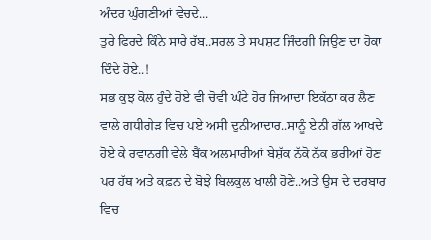ਅੰਦਰ ਘੁੰਗਣੀਆਂ ਵੇਚਦੇ...
ਤੁਰੇ ਫਿਰਦੇ ਕਿੰਨੇ ਸਾਰੇ ਰੱਬ..ਸਰਲ ਤੇ ਸਪਸ਼ਟ ਜਿੰਦਗੀ ਜਿਉਣ ਦਾ ਹੋਕਾ ਦਿੰਦੇ ਹੋਏ..!
ਸਭ ਕੁਝ ਕੋਲ ਹੁੰਦੇ ਹੋਏ ਵੀ ਚੋਵੀ ਘੰਟੇ ਹੋਰ ਜਿਆਦਾ ਇਕੱਠਾ ਕਰ ਲੈਣ ਵਾਲੇ ਗਧੀਗੇੜ ਵਿਚ ਪਏ ਅਸੀ ਦੁਨੀਆਦਾਰ..ਸਾਨੂੰ ਏਨੀ ਗੱਲ ਆਖਦੇ ਹੋਏ ਕੇ ਰਵਾਨਗੀ ਵੇਲੇ ਬੈਂਕ ਅਲਮਾਰੀਆਂ ਬੇਸ਼ੱਕ ਨੱਕੋ ਨੱਕ ਭਰੀਆਂ ਹੋਣ ਪਰ ਹੱਥ ਅਤੇ ਕਫ਼ਨ ਦੇ ਬੋਝੇ ਬਿਲਕੁਲ ਖਾਲੀ ਹੋਣੇ..ਅਤੇ ਉਸ ਦੇ ਦਰਬਾਰ ਵਿਚ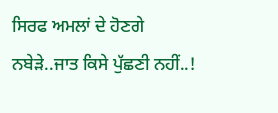ਸਿਰਫ ਅਮਲਾਂ ਦੇ ਹੋਣਗੇ ਨਬੇੜੇ..ਜਾਤ ਕਿਸੇ ਪੁੱਛਣੀ ਨਹੀਂ..!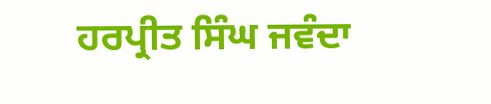ਹਰਪ੍ਰੀਤ ਸਿੰਘ ਜਵੰਦਾ